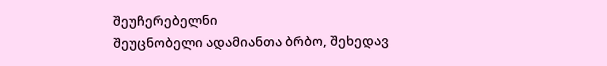შეუჩერებელნი
შეუცნობელი ადამიანთა ბრბო, შეხედავ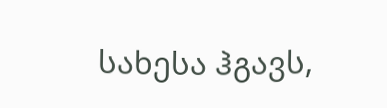სახესა ჰგავს,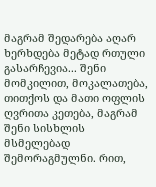მაგრამ შედარება აღარ ხერხდება მეტად რთული გასარჩევია... შენი მომკილით, მოკალათება, თითქოს და მათი ოფლის ღვრითა კეთება, მაგრამ შენი სისხლის მსმელებად შემორაგმულნი. რით,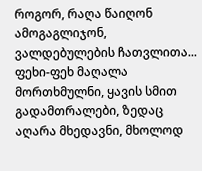როგორ, რაღა წაიღონ ამოგაგლიჯონ, ვალდებულების ჩათვლითა... ფეხი-ფეხ მაღალა მორთხმულნი, ყავის სმით გადამთრალები, ზედაც აღარა მხედავნი, მხოლოდ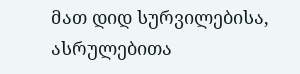მათ დიდ სურვილებისა, ასრულებითა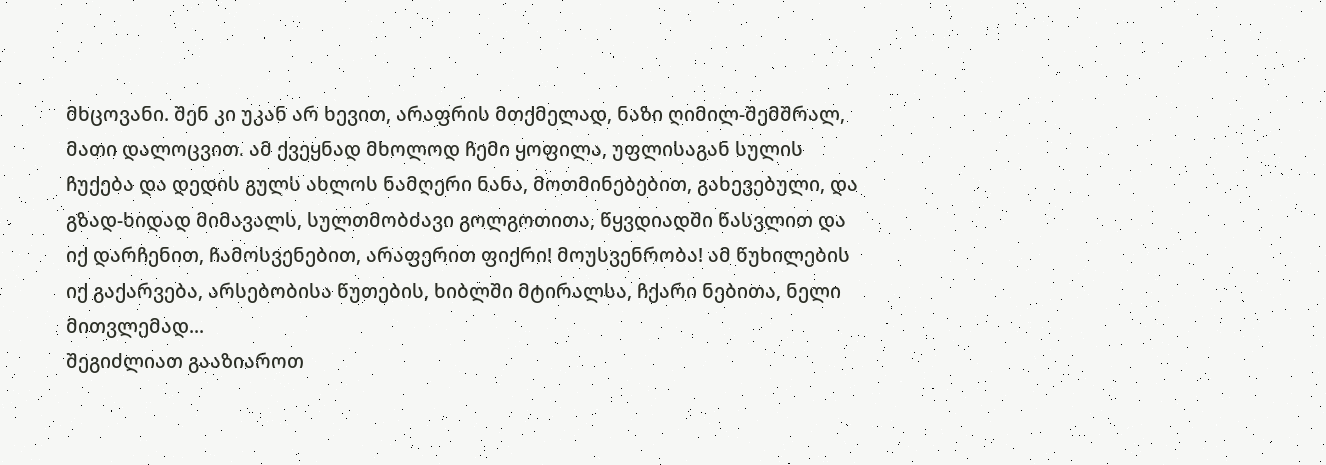მხცოვანი. შენ კი უკან არ ხევით, არაფრის მთქმელად, ნაზი ღიმილ-შემშრალ, მათი დალოცვით. ამ ქვეყნად მხოლოდ ჩემი ყოფილა, უფლისაგან სულის ჩუქება და დედის გულს ახლოს ნამღერი ნანა, მოთმინებებით, გახევებული, და გზად-ხიდად მიმავალს, სულთმობძავი გოლგოთითა, წყვდიადში წასვლით და იქ დარჩენით, ჩამოსვენებით, არაფერით ფიქრი! მოუსვენრობა! ამ წუხილების იქ გაქარვება, არსებობისა წუთების, ხიბლში მტირალსა, ჩქარი ნებითა, ნელი მითვლემად...
შეგიძლიათ გააზიაროთ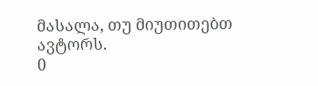მასალა, თუ მიუთითებთ ავტორს.
0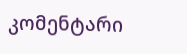კომენტარი